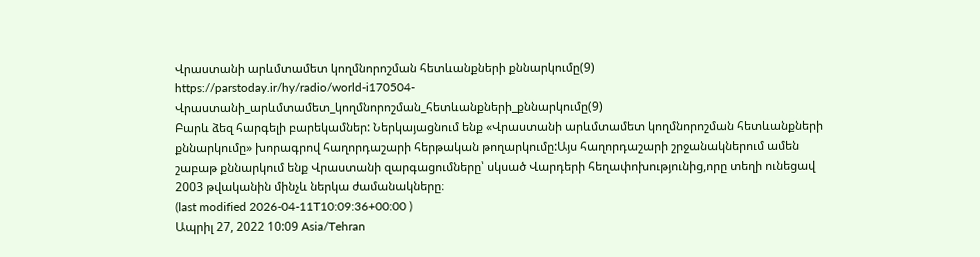Վրաստանի արևմտամետ կողմնորոշման հետևանքների քննարկումը(9)
https://parstoday.ir/hy/radio/world-i170504-Վրաստանի_արևմտամետ_կողմնորոշման_հետևանքների_քննարկումը(9)
Բարև ձեզ հարգելի բարեկամներ: Ներկայացնում ենք «Վրաստանի արևմտամետ կողմնորոշման հետևանքների քննարկումը» խորագրով հաղորդաշարի հերթական թողարկումը:Այս հաղորդաշարի շրջանակներում ամեն շաբաթ քննարկում ենք Վրաստանի զարգացումները՝ սկսած Վարդերի հեղափոխությունից,որը տեղի ունեցավ 2003 թվականին մինչև ներկա ժամանակները։
(last modified 2026-04-11T10:09:36+00:00 )
Ապրիլ 27, 2022 10:09 Asia/Tehran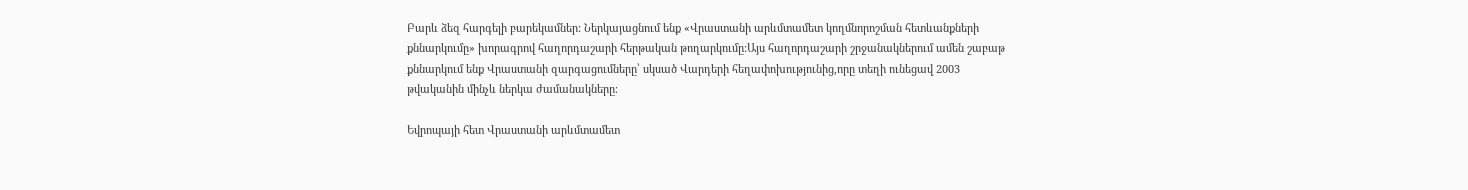Բարև ձեզ հարգելի բարեկամներ: Ներկայացնում ենք «Վրաստանի արևմտամետ կողմնորոշման հետևանքների քննարկումը» խորագրով հաղորդաշարի հերթական թողարկումը:Այս հաղորդաշարի շրջանակներում ամեն շաբաթ քննարկում ենք Վրաստանի զարգացումները՝ սկսած Վարդերի հեղափոխությունից,որը տեղի ունեցավ 2003 թվականին մինչև ներկա ժամանակները։

Եվրոպայի հետ Վրաստանի արևմտամետ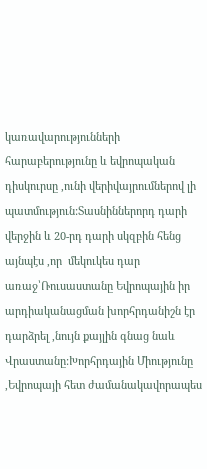կառավարությունների հարաբերությունը և եվրոպական դիսկուրսը ,ունի վերիվայրումներով լի պատմություն:Տասնիններորդ դարի վերջին և 20-րդ դարի սկզբին հենց այնպէս ,որ  մեկուկես դար առաջ՝Ռուսաստանը Եվրոպային իր արդիականացման խորհրդանիշն էր դարձրել ,նույն քայլին գնաց նաև Վրաստանը:Խորհրդային Միությունը ,Եվրոպայի հետ ժամանակավորապես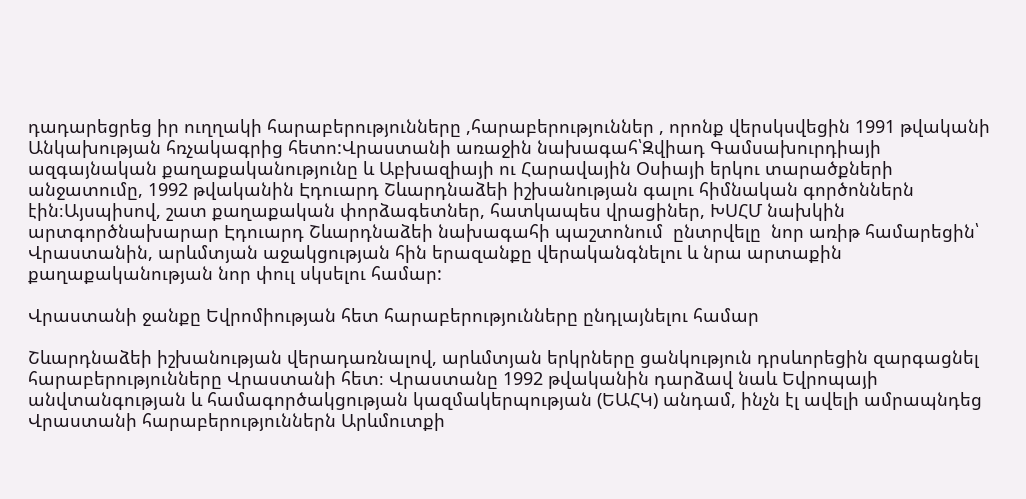դադարեցրեց իր ուղղակի հարաբերությունները ,հարաբերություններ , որոնք վերսկսվեցին 1991 թվականի Անկախության հռչակագրից հետո:Վրաստանի առաջին նախագահ՝Զվիադ Գամսախուրդիայի ազգայնական քաղաքականությունը և Աբխազիայի ու Հարավային Օսիայի երկու տարածքների անջատումը, 1992 թվականին Էդուարդ Շևարդնաձեի իշխանության գալու հիմնական գործոններն էին։Այսպիսով, շատ քաղաքական փորձագետներ, հատկապես վրացիներ, ԽՍՀՄ նախկին արտգործնախարար Էդուարդ Շևարդնաձեի նախագահի պաշտոնում  ընտրվելը  նոր առիթ համարեցին՝ Վրաստանին, արևմտյան աջակցության հին երազանքը վերականգնելու և նրա արտաքին քաղաքականության նոր փուլ սկսելու համար:

Վրաստանի ջանքը Եվրոմիության հետ հարաբերությունները ընդլայնելու համար

Շևարդնաձեի իշխանության վերադառնալով, արևմտյան երկրները ցանկություն դրսևորեցին զարգացնել հարաբերությունները Վրաստանի հետ։ Վրաստանը 1992 թվականին դարձավ նաև Եվրոպայի անվտանգության և համագործակցության կազմակերպության (ԵԱՀԿ) անդամ, ինչն էլ ավելի ամրապնդեց Վրաստանի հարաբերություններն Արևմուտքի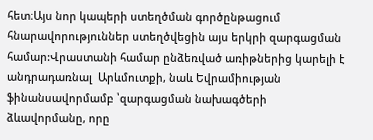հետ։Այս նոր կապերի ստեղծման գործընթացում հնարավորություններ ստեղծվեցին այս երկրի զարգացման համար:Վրաստանի համար ընձեռված առիթներից կարելի է անդրադառնալ  Արևմուտքի, նաև Եվրամիության  ֆինանսավորմամբ ՝զարգացման նախագծերի ձևավորմանը, որը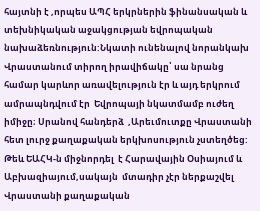հայտնի է ,որպես ԱՊՀ երկրներին ֆինանսական և տեխնիկական աջակցության եվրոպական նախաձեռնություն:Նկատի ունենալով նորանկախ Վրաստանում տիրող իրավիճակը՝ սա նրանց համար կարևոր առավելություն էր և այդ երկրում ամրապնդվում էր  Եվրոպայի նկատմամբ ուժեղ իմիջը։ Սրանով հանդերձ  ,Արեւմուտքը Վրաստանի հետ լուրջ քաղաքական երկխոսություն չստեղծեց: Թեև ԵԱՀԿ-ն միջնորդել  է Հարավային Օսիայում և Աբխազիայում,սակայն  մտադիր չէր ներքաշվել  Վրաստանի քաղաքական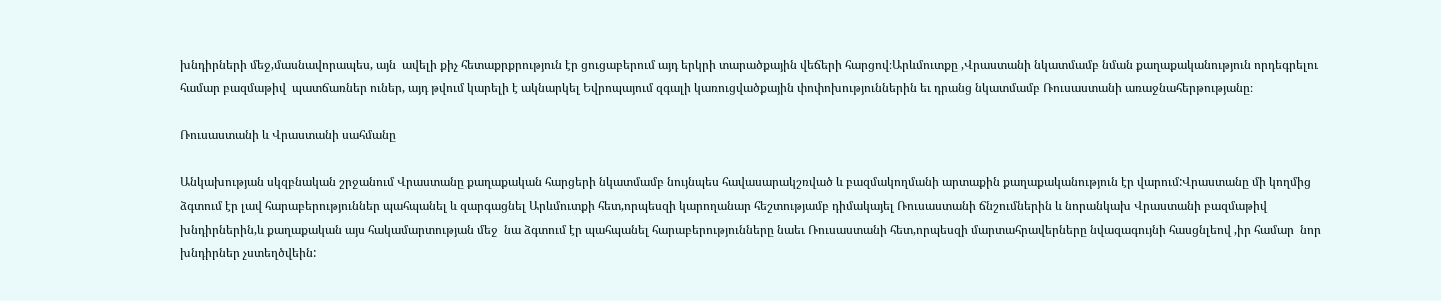խնդիրների մեջ,մասնավորապես, այն  ավելի քիչ հետաքրքրություն էր ցուցաբերում այդ երկրի տարածքային վեճերի հարցով։Արևմուտքը ,Վրաստանի նկատմամբ նման քաղաքականություն որդեգրելու համար բազմաթիվ  պատճառներ ուներ, այդ թվում կարելի է ակնարկել Եվրոպայում զգալի կառուցվածքային փոփոխություններին եւ դրանց նկատմամբ Ռուսաստանի առաջնահերթությանը։

Ռուսաստանի և Վրաստանի սահմանը

Անկախության սկզբնական շրջանում Վրաստանը քաղաքական հարցերի նկատմամբ նույնպես հավասարակշռված և բազմակողմանի արտաքին քաղաքականություն էր վարում:Վրաստանը մի կողմից ձգտում էր լավ հարաբերություններ պահպանել և զարգացնել Արևմուտքի հետ,որպեսզի կարողանար հեշտությամբ դիմակայել Ռուսաստանի ճնշումներին և նորանկախ Վրաստանի բազմաթիվ խնդիրներին,և քաղաքական այս հակամարտության մեջ  նա ձգտում էր պահպանել հարաբերությունները նաեւ Ռուսաստանի հետ,որպեսզի մարտահրավերները նվազագույնի հասցնլեով ,իր համար  նոր խնդիրներ չստեղծվեին: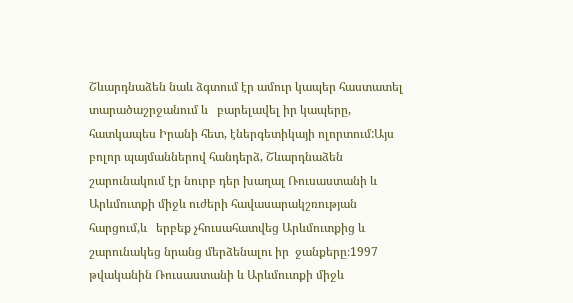Շևարդնաձեն նաև ձգտում էր ամուր կապեր հաստատել տարածաշրջանում և   բարելավել իր կապերը, հատկապես Իրանի հետ, էներգետիկայի ոլորտում:Այս բոլոր պայմաններով հանդերձ, Շևարդնաձեն շարունակում էր նուրբ դեր խաղալ Ռուսաստանի և Արևմուտքի միջև ուժերի հավասարակշռության հարցում,և   երբեք չհուսահատվեց Արևմուտքից և շարունակեց նրանց մերձենալու իր  ջանքերը։1997 թվականին Ռուսաստանի և Արևմուտքի միջև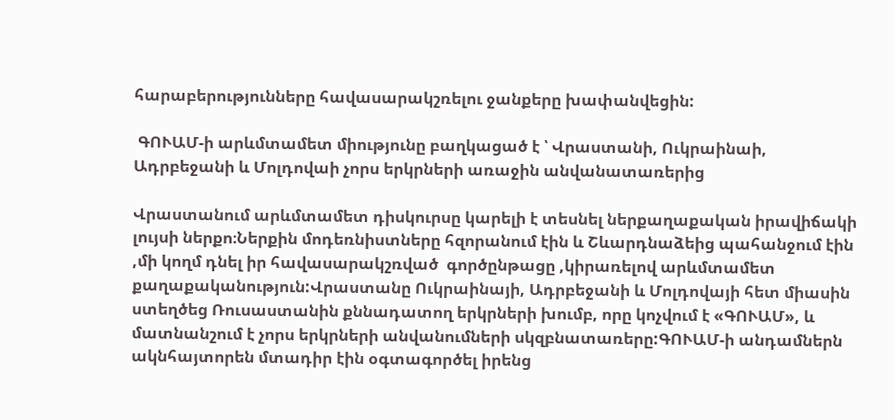հարաբերությունները հավասարակշռելու ջանքերը խափանվեցին:

 ԳՈՒԱՄ-ի արևմտամետ միությունը բաղկացած է ՝ Վրաստանի, Ուկրաինաի, Ադրբեջանի և Մոլդովաի չորս երկրների առաջին անվանատառերից

Վրաստանում արևմտամետ դիսկուրսը կարելի է տեսնել ներքաղաքական իրավիճակի լույսի ներքո։Ներքին մոդեռնիստները հզորանում էին և Շևարդնաձեից պահանջում էին ,մի կողմ դնել իր հավասարակշռված  գործընթացը ,կիրառելով արևմտամետ քաղաքականություն:Վրաստանը Ուկրաինայի, Ադրբեջանի և Մոլդովայի հետ միասին ստեղծեց Ռուսաստանին քննադատող երկրների խումբ, որը կոչվում է «ԳՈՒԱՄ», և մատնանշում է չորս երկրների անվանումների սկզբնատառերը:ԳՈՒԱՄ-ի անդամներն ակնհայտորեն մտադիր էին օգտագործել իրենց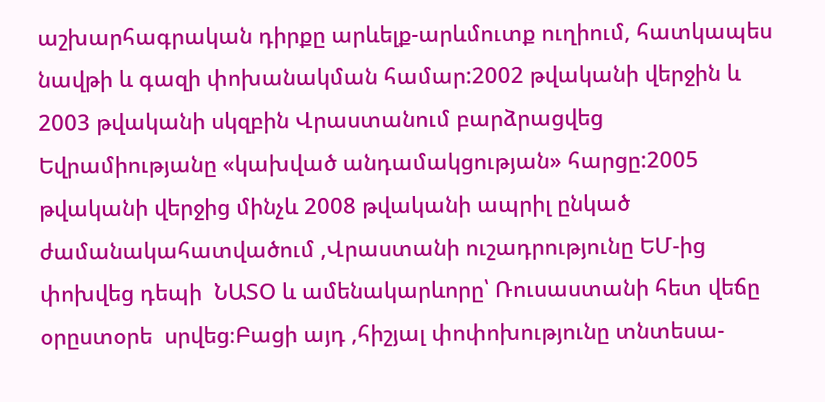աշխարհագրական դիրքը արևելք-արևմուտք ուղիում, հատկապես նավթի և գազի փոխանակման համար:2002 թվականի վերջին և 2003 թվականի սկզբին Վրաստանում բարձրացվեց Եվրամիությանը «կախված անդամակցության» հարցը:2005 թվականի վերջից մինչև 2008 թվականի ապրիլ ընկած ժամանակահատվածում ,Վրաստանի ուշադրությունը ԵՄ-ից փոխվեց դեպի  ՆԱՏՕ և ամենակարևորը՝ Ռուսաստանի հետ վեճը օրըստօրե  սրվեց։Բացի այդ ,հիշյալ փոփոխությունը տնտեսա-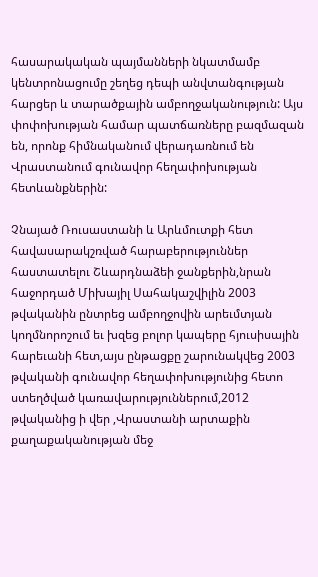հասարակական պայմանների նկատմամբ կենտրոնացումը շեղեց դեպի անվտանգության հարցեր և տարածքային ամբողջականություն: Այս փոփոխության համար պատճառները բազմազան են, որոնք հիմնականում վերադառնում են Վրաստանում գունավոր հեղափոխության հետևանքներին:

Չնայած Ռուսաստանի և Արևմուտքի հետ հավասարակշռված հարաբերություններ հաստատելու Շևարդնաձեի ջանքերին,նրան հաջորդած Միխայիլ Սահակաշվիլին 2003 թվականին ընտրեց ամբողջովին արեւմտյան կողմնորոշում եւ խզեց բոլոր կապերը հյուսիսային հարեւանի հետ,այս ընթացքը շարունակվեց 2003 թվականի գունավոր հեղափոխությունից հետո ստեղծված կառավարություններում,2012 թվականից ի վեր ,Վրաստանի արտաքին քաղաքականության մեջ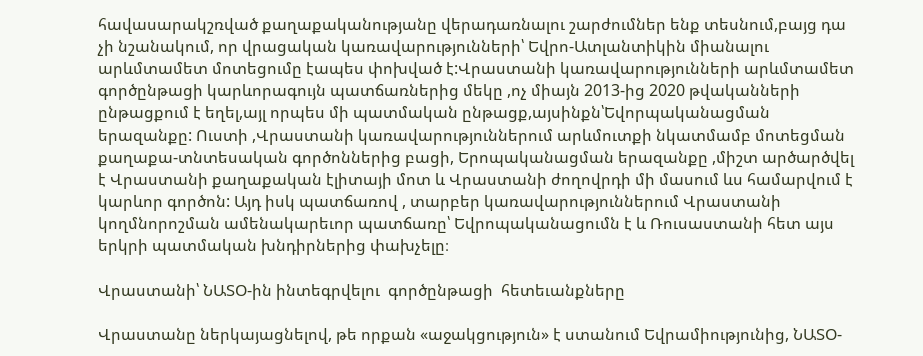հավասարակշռված քաղաքականությանը վերադառնալու շարժումներ ենք տեսնում,բայց դա չի նշանակում, որ վրացական կառավարությունների՝ Եվրո-Ատլանտիկին միանալու արևմտամետ մոտեցումը էապես փոխված է:Վրաստանի կառավարությունների արևմտամետ գործընթացի կարևորագույն պատճառներից մեկը ,ոչ միայն 2013-ից 2020 թվականների ընթացքում է եղել,այլ որպես մի պատմական ընթացք,այսինքն՝Եվորպականացման երազանքը: Ուստի ,Վրաստանի կառավարություններում արևմուտքի նկատմամբ մոտեցման  քաղաքա-տնտեսական գործոններից բացի, Երոպականացման երազանքը ,միշտ արծարծվել է Վրաստանի քաղաքական էլիտայի մոտ և Վրաստանի ժողովրդի մի մասում ևս համարվում է կարևոր գործոն: Այդ իսկ պատճառով , տարբեր կառավարություններում Վրաստանի կողմնորոշման ամենակարեւոր պատճառը՝ Եվրոպականացումն է և Ռուսաստանի հետ այս երկրի պատմական խնդիրներից փախչելը։

Վրաստանի՝ ՆԱՏՕ-ին ինտեգրվելու  գործընթացի  հետեւանքները

Վրաստանը ներկայացնելով, թե որքան «աջակցություն» է ստանում Եվրամիությունից, ՆԱՏՕ-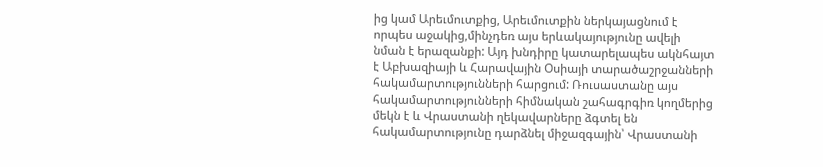ից կամ Արեւմուտքից, Արեւմուտքին ներկայացնում է որպես աջակից,մինչդեռ այս երևակայությունը ավելի նման է երազանքի: Այդ խնդիրը կատարելապես ակնհայտ է Աբխազիայի և Հարավային Օսիայի տարածաշրջանների հակամարտությունների հարցում: Ռուսաստանը այս հակամարտությունների հիմնական շահագրգիռ կողմերից մեկն է և Վրաստանի ղեկավարները ձգտել են հակամարտությունը դարձնել միջազգային՝ Վրաստանի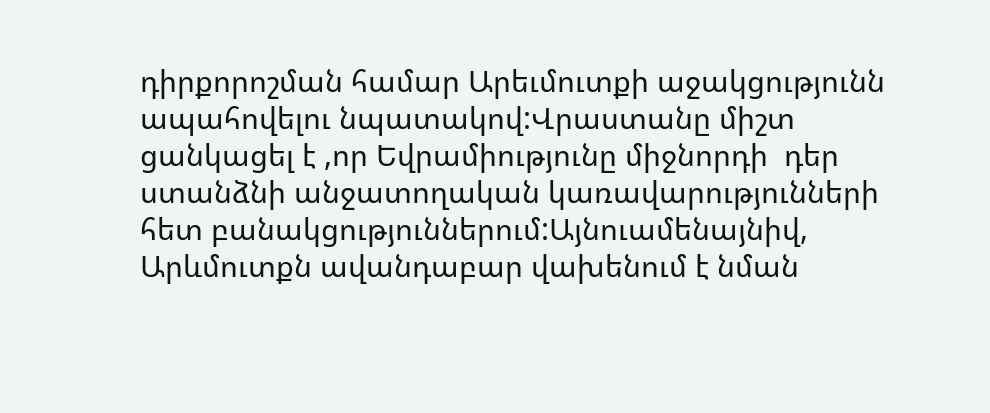դիրքորոշման համար Արեւմուտքի աջակցությունն ապահովելու նպատակով:Վրաստանը միշտ ցանկացել է ,որ Եվրամիությունը միջնորդի  դեր ստանձնի անջատողական կառավարությունների հետ բանակցություններում:Այնուամենայնիվ, Արևմուտքն ավանդաբար վախենում է նման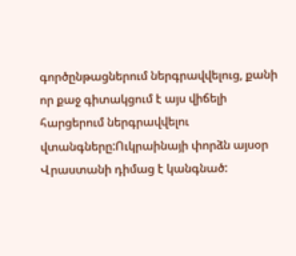գործընթացներում ներգրավվելուց, քանի որ քաջ գիտակցում է այս վիճելի հարցերում ներգրավվելու վտանգները:Ուկրաինայի փորձն այսօր Վրաստանի դիմաց է կանգնած: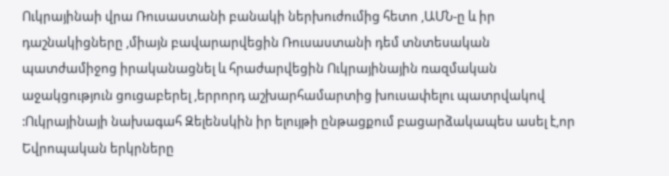Ուկրայինաի վրա Ռուսաստանի բանակի ներխուժումից հետո ,ԱՄՆ-ը և իր դաշնակիցները ,միայն բավարարվեցին Ռուսաստանի դեմ տնտեսական պատժամիջոց իրականացնել և հրաժարվեցին Ուկրայինային ռազմական աջակցություն ցուցաբերել ,երրորդ աշխարհամարտից խուսափելու պատրվակով :Ուկրայինայի նախագահ Զելենսկին իր ելույթի ընթացքում բացարձակապես ասել է,որ Եվրոպական երկրները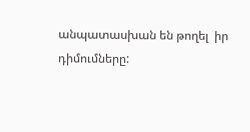անպատասխան են թողել  իր դիմումները: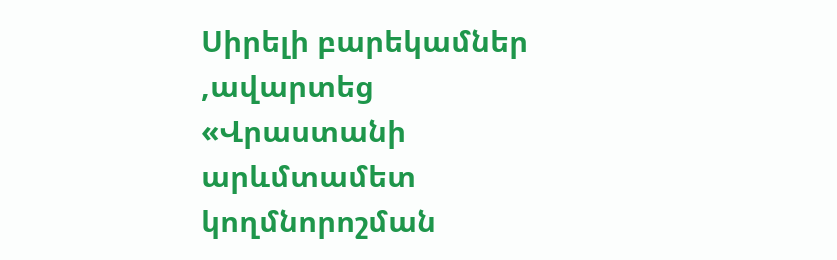Սիրելի բարեկամներ ,ավարտեց «Վրաստանի արևմտամետ կողմնորոշման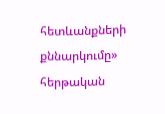հետևանքների քննարկումը» հերթական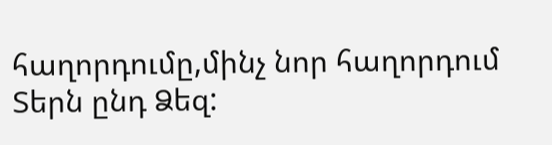հաղորդումը,մինչ նոր հաղորդում Տերն ընդ Ձեզ: